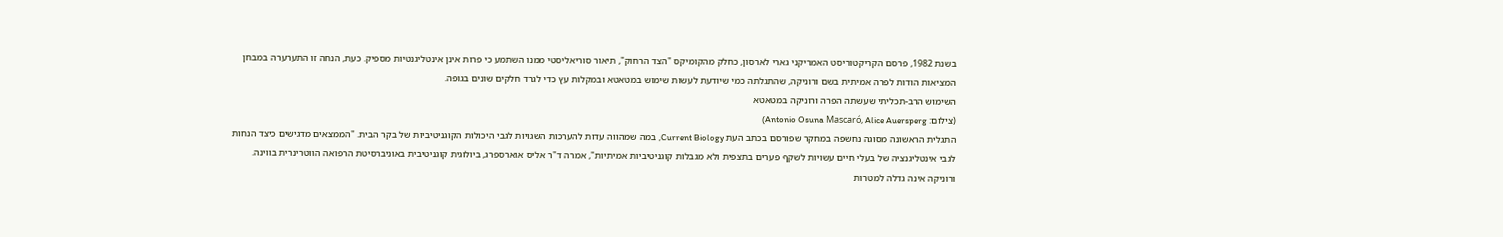בשנת 1982, פרסם הקריקטוריסט האמריקני גארי לארסון, כחלק מהקומיקס "הצד הרחוק", תיאור סוריאליסטי ממנו השתמע כי פרות אינן אינטליגנטיות מספיק. כעת, הנחה זו התערערה במבחן המציאות הודות לפרה אמיתית בשם ורוניקה, שהתגלתה כמי שיודעת לעשות שימוש במטאטא ובמקלות עץ כדי לגרד חלקים שונים בגופה.
השימוש הרב-תכליתי שעשתה הפרה ורוניקה במטאטא
(צילום: Antonio Osuna Mascaró, Alice Auersperg)
התגלית הראשונה מסוגה נחשפה במחקר שפורסם בכתב העת Current Biology, במה שמהווה עדות להערכות השגויות לגבי היכולות הקוגניטיביות של בקר הבית. "הממצאים מדגישים כיצד הנחות לגבי אינטליגנציה של בעלי חיים עשויות לשקף פערים בתצפית ולא מגבלות קוגניטיביות אמיתיות", אמרה ד"ר אליס אוארספרג, ביולוגית קוגניטיבית באוניברסיטת הרפואה הווטרינרית בווינה.
ורוניקה אינה גדלה למטרות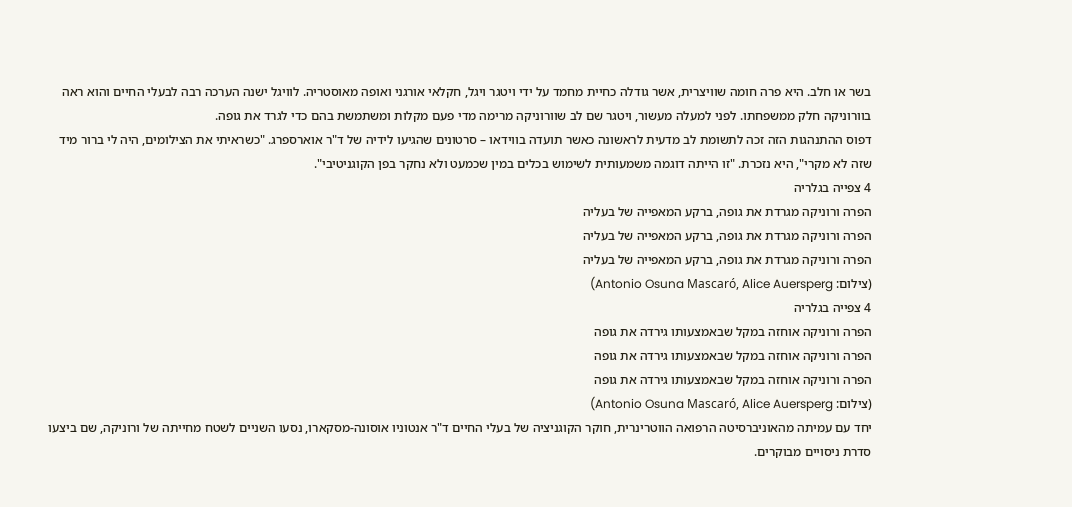בשר או חלב. היא פרה חומה שוויצרית, אשר גודלה כחיית מחמד על ידי ויטגר ויגל, חקלאי אורגני ואופה מאוסטריה. לוויגל ישנה הערכה רבה לבעלי החיים והוא ראה בוורוניקה חלק ממשפחתו. לפני למעלה מעשור, ויטגר שם לב שוורוניקה מרימה מדי פעם מקלות ומשתמשת בהם כדי לגרד את גופה.
דפוס ההתנהגות הזה זכה לתשומת לב מדעית לראשונה כאשר תועדה בווידאו – סרטונים שהגיעו לידיה של ד"ר אוארספרג. "כשראיתי את הצילומים, היה לי ברור מיד שזה לא מקרי", היא נזכרת. "זו הייתה דוגמה משמעותית לשימוש בכלים במין שכמעט ולא נחקר בפן הקוגניטיבי".
4 צפייה בגלריה
הפרה ורוניקה מגרדת את גופה, ברקע המאפייה של בעליה
הפרה ורוניקה מגרדת את גופה, ברקע המאפייה של בעליה
הפרה ורוניקה מגרדת את גופה, ברקע המאפייה של בעליה
(צילום: Antonio Osuna Mascaró, Alice Auersperg)
4 צפייה בגלריה
הפרה ורוניקה אוחזה במקל שבאמצעותו גירדה את גופה
הפרה ורוניקה אוחזה במקל שבאמצעותו גירדה את גופה
הפרה ורוניקה אוחזה במקל שבאמצעותו גירדה את גופה
(צילום: Antonio Osuna Mascaró, Alice Auersperg)
יחד עם עמיתה מהאוניברסיטה הרפואה הווטרינרית, חוקר הקוגניציה של בעלי החיים ד"ר אנטוניו אוסונה-מסקארו, נסעו השניים לשטח מחייתה של ורוניקה, שם ביצעו סדרת ניסויים מבוקרים.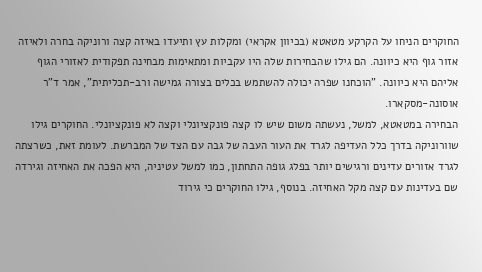החוקרים הניחו על הקרקע מטאטא (בכיוון אקראי) ומקלות עץ ותיעדו באיזה קצה ורוניקה בחרה ולאיזה אזור גוף היא כיוונה. הם גילו שהבחירות שלה היו עקביות ומתאימות מבחינה תפקודית לאזורי הגוף אליהם היא כיוונה. "הוכחנו שפרה יכולה להשתמש בכלים בצורה גמישה ורב-תכליתית", אמר ד"ר אוסונה-מסקארו.
הבחירה במטאטא, למשל, נעשתה משום שיש לו קצה פונקציונלי וקצה לא פונקציונלי. החוקרים גילו שוורוניקה בדרך כלל העדיפה לגרד את העור העבה של גבה עם הצד של המברשת. לעומת זאת, כשרצתה לגרד אזורים עדינים ורגישים יותר בפלג גופה התחתון, כמו למשל עטיניה, היא הפכה את האחיזה וגירדה שם בעדינות עם קצה מקל האחיזה. בנוסף, גילו החוקרים כי גירוד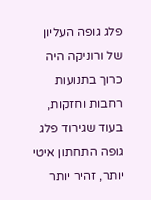פלג גופה העליון של ורוניקה היה כרוך בתנועות רחבות וחזקות, בעוד שגירוד פלג גופה התחתון איטי יותר, זהיר יותר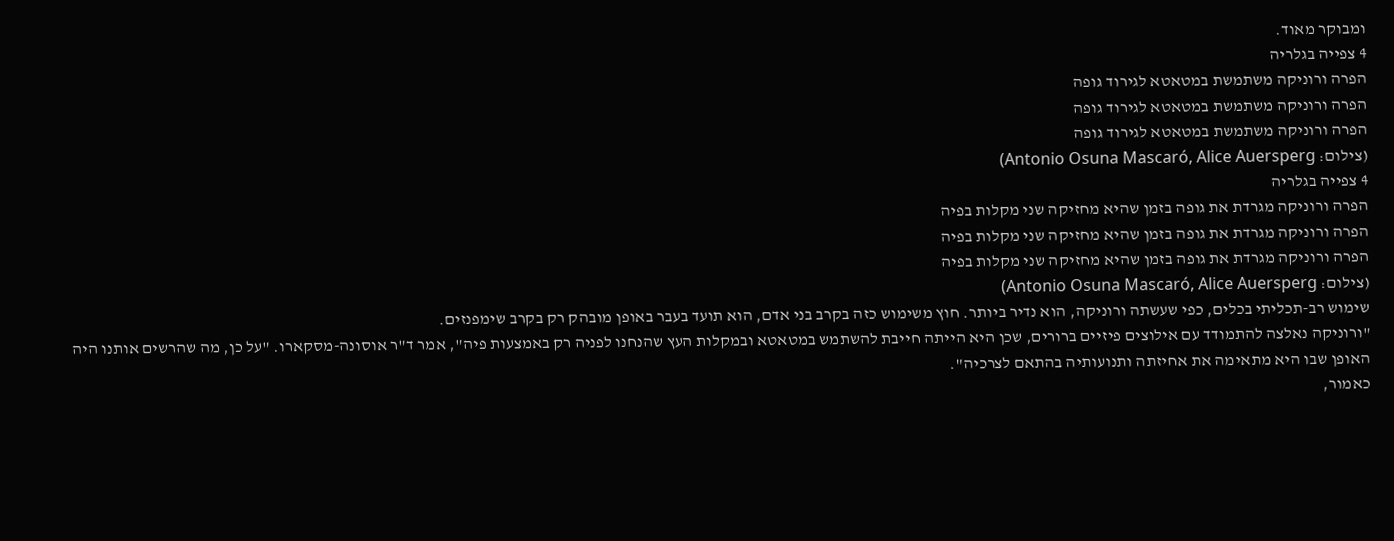ומבוקר מאוד.
4 צפייה בגלריה
הפרה ורוניקה משתמשת במטאטא לגירוד גופה
הפרה ורוניקה משתמשת במטאטא לגירוד גופה
הפרה ורוניקה משתמשת במטאטא לגירוד גופה
(צילום: Antonio Osuna Mascaró, Alice Auersperg)
4 צפייה בגלריה
הפרה ורוניקה מגרדת את גופה בזמן שהיא מחזיקה שני מקלות בפיה
הפרה ורוניקה מגרדת את גופה בזמן שהיא מחזיקה שני מקלות בפיה
הפרה ורוניקה מגרדת את גופה בזמן שהיא מחזיקה שני מקלות בפיה
(צילום: Antonio Osuna Mascaró, Alice Auersperg)
שימוש רב-תכליתי בכלים, כפי שעשתה ורוניקה, הוא נדיר ביותר. חוץ משימוש כזה בקרב בני אדם, הוא תועד בעבר באופן מובהק רק בקרב שימפנזים.
"ורוניקה נאלצה להתמודד עם אילוצים פיזיים ברורים, שכן היא הייתה חייבת להשתמש במטאטא ובמקלות העץ שהנחנו לפניה רק באמצעות פיה", אמר ד"ר אוסונה-מסקארו. "על כן, מה שהרשים אותנו היה האופן שבו היא מתאימה את אחיזתה ותנועותיה בהתאם לצרכיה".
כאמור,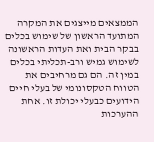הממצאים מייצגים את המקרה המתועד הראשון של שימוש בכלים בבקר הבית ואת העדות הראשונה לשימוש גמיש ורב-תכליתי בכלים במין זה. הם גם מרחיבים את הטווח הטקסונומי של בעלי חיים הידועים כבעלי יכולת זו. אחת ההערכות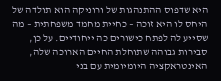היא שדפוס ההתנהגות של ורוניקה הוא תולדה של היחס לו היא זוכה – כחיית מחמד משפחתית – מה שסייע לה לפתח כישורים כה ייחודיים. על כן, סבירות גבוהה שתוחלת החיים הארוכה שלה, האינטראקציה היומיומית עם בני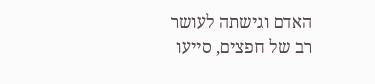האדם וגישתה לעושר רב של חפצים, סייעו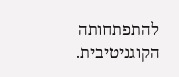להתפתחותה הקוגניטיבית.